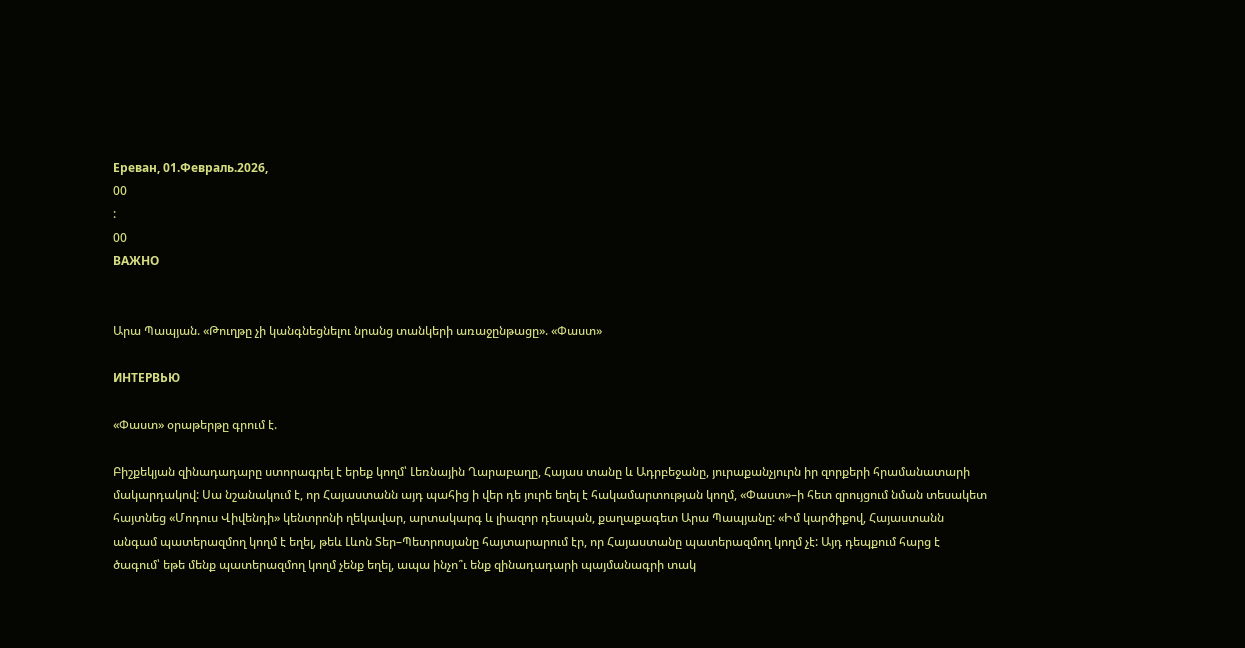Ереван, 01.Февраль.2026,
00
:
00
ВАЖНО


Արա Պապյան. «Թուղթը չի կանգնեցնելու նրանց տանկերի առաջընթացը». «Փաստ»

ИНТЕРВЬЮ

«Փաստ» օրաթերթը գրում է.

Բիշքեկյան զինադադարը ստորագրել է երեք կողմ՝ Լեռնային Ղարաբաղը, Հայաս տանը և Ադրբեջանը, յուրաքանչյուրն իր զորքերի հրամանատարի մակարդակով: Սա նշանակում է, որ Հայաստանն այդ պահից ի վեր դե յուրե եղել է հակամարտության կողմ, «Փաստ»–ի հետ զրույցում նման տեսակետ հայտնեց «Մոդուս Վիվենդի» կենտրոնի ղեկավար, արտակարգ և լիազոր դեսպան, քաղաքագետ Արա Պապյանը: «Իմ կարծիքով, Հայաստանն անգամ պատերազմող կողմ է եղել, թեև Լևոն Տեր–Պետրոսյանը հայտարարում էր, որ Հայաստանը պատերազմող կողմ չէ: Այդ դեպքում հարց է ծագում՝ եթե մենք պատերազմող կողմ չենք եղել, ապա ինչո՞ւ ենք զինադադարի պայմանագրի տակ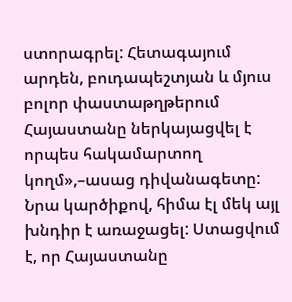ստորագրել: Հետագայում արդեն, բուդապեշտյան և մյուս բոլոր փաստաթղթերում Հայաստանը ներկայացվել է որպես հակամարտող կողմ»,–ասաց դիվանագետը: Նրա կարծիքով, հիմա էլ մեկ այլ խնդիր է առաջացել: Ստացվում է, որ Հայաստանը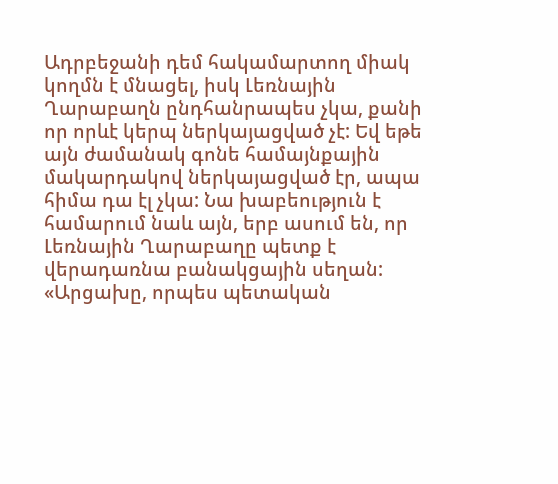Ադրբեջանի դեմ հակամարտող միակ կողմն է մնացել, իսկ Լեռնային Ղարաբաղն ընդհանրապես չկա, քանի որ որևէ կերպ ներկայացված չէ: Եվ եթե այն ժամանակ գոնե համայնքային մակարդակով ներկայացված էր, ապա հիմա դա էլ չկա: Նա խաբեություն է համարում նաև այն, երբ ասում են, որ Լեռնային Ղարաբաղը պետք է վերադառնա բանակցային սեղան: «Արցախը, որպես պետական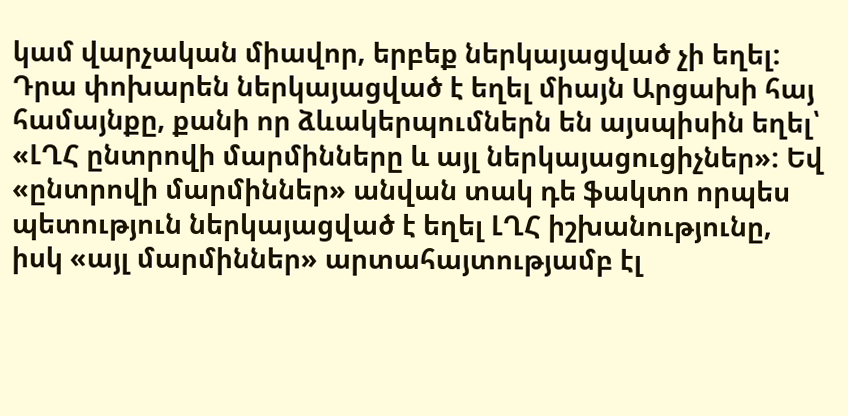կամ վարչական միավոր, երբեք ներկայացված չի եղել: Դրա փոխարեն ներկայացված է եղել միայն Արցախի հայ համայնքը, քանի որ ձևակերպումներն են այսպիսին եղել՝ «ԼՂՀ ընտրովի մարմինները և այլ ներկայացուցիչներ»: Եվ «ընտրովի մարմիններ» անվան տակ դե ֆակտո որպես պետություն ներկայացված է եղել ԼՂՀ իշխանությունը, իսկ «այլ մարմիններ» արտահայտությամբ էլ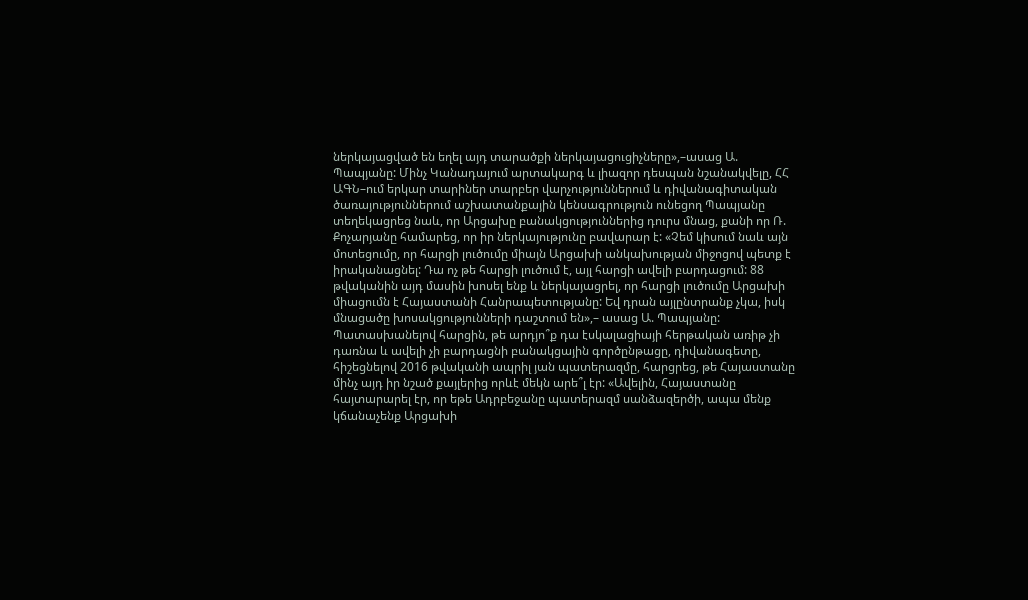ներկայացված են եղել այդ տարածքի ներկայացուցիչները»,–ասաց Ա. Պապյանը: Մինչ Կանադայում արտակարգ և լիազոր դեսպան նշանակվելը, ՀՀ ԱԳՆ–ում երկար տարիներ տարբեր վարչություններում և դիվանագիտական ծառայություններում աշխատանքային կենսագրություն ունեցող Պապյանը տեղեկացրեց նաև, որ Արցախը բանակցություններից դուրս մնաց, քանի որ Ռ. Քոչարյանը համարեց, որ իր ներկայությունը բավարար է: «Չեմ կիսում նաև այն մոտեցումը, որ հարցի լուծումը միայն Արցախի անկախության միջոցով պետք է իրականացնել: Դա ոչ թե հարցի լուծում է, այլ հարցի ավելի բարդացում: 88 թվականին այդ մասին խոսել ենք և ներկայացրել, որ հարցի լուծումը Արցախի միացումն է Հայաստանի Հանրապետությանը: Եվ դրան այլընտրանք չկա, իսկ մնացածը խոսակցությունների դաշտում են»,– ասաց Ա. Պապյանը: Պատասխանելով հարցին, թե արդյո՞ք դա էսկալացիայի հերթական առիթ չի դառնա և ավելի չի բարդացնի բանակցային գործընթացը, դիվանագետը, հիշեցնելով 2016 թվականի ապրիլ յան պատերազմը, հարցրեց, թե Հայաստանը մինչ այդ իր նշած քայլերից որևէ մեկն արե՞լ էր: «Ավելին, Հայաստանը հայտարարել էր, որ եթե Ադրբեջանը պատերազմ սանձազերծի, ապա մենք կճանաչենք Արցախի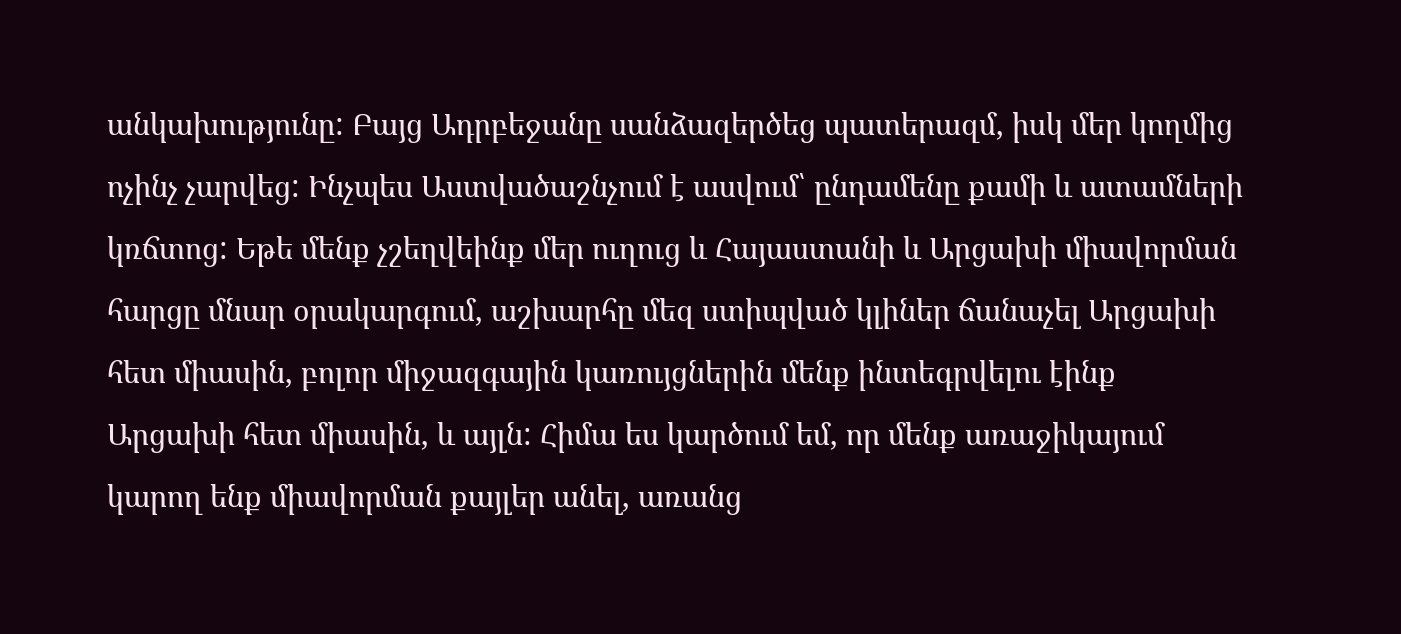անկախությունը: Բայց Ադրբեջանը սանձազերծեց պատերազմ, իսկ մեր կողմից ոչինչ չարվեց: Ինչպես Աստվածաշնչում է ասվում՝ ընդամենը քամի և ատամների կռճտոց: Եթե մենք չշեղվեինք մեր ուղուց և Հայաստանի և Արցախի միավորման հարցը մնար օրակարգում, աշխարհը մեզ ստիպված կլիներ ճանաչել Արցախի հետ միասին, բոլոր միջազգային կառույցներին մենք ինտեգրվելու էինք Արցախի հետ միասին, և այլն: Հիմա ես կարծում եմ, որ մենք առաջիկայում կարող ենք միավորման քայլեր անել, առանց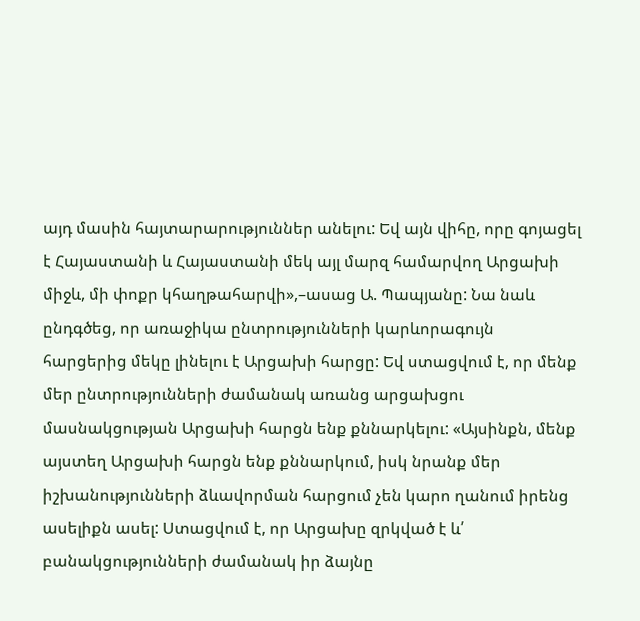այդ մասին հայտարարություններ անելու: Եվ այն վիհը, որը գոյացել է Հայաստանի և Հայաստանի մեկ այլ մարզ համարվող Արցախի միջև, մի փոքր կհաղթահարվի»,–ասաց Ա. Պապյանը: Նա նաև ընդգծեց, որ առաջիկա ընտրությունների կարևորագույն հարցերից մեկը լինելու է Արցախի հարցը: Եվ ստացվում է, որ մենք մեր ընտրությունների ժամանակ առանց արցախցու մասնակցության Արցախի հարցն ենք քննարկելու: «Այսինքն, մենք այստեղ Արցախի հարցն ենք քննարկում, իսկ նրանք մեր իշխանությունների ձևավորման հարցում չեն կարո ղանում իրենց ասելիքն ասել: Ստացվում է, որ Արցախը զրկված է և՛ բանակցությունների ժամանակ իր ձայնը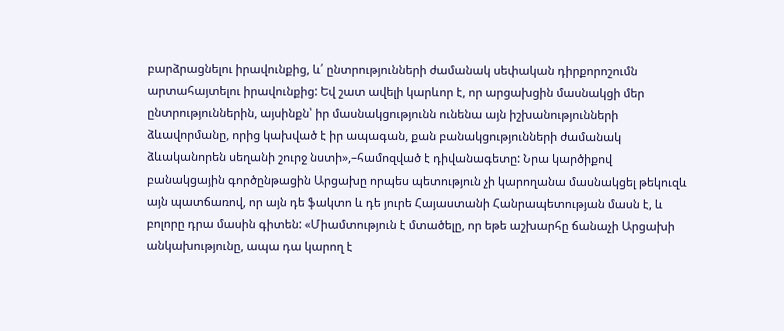բարձրացնելու իրավունքից, և՛ ընտրությունների ժամանակ սեփական դիրքորոշումն արտահայտելու իրավունքից: Եվ շատ ավելի կարևոր է, որ արցախցին մասնակցի մեր ընտրություններին, այսինքն՝ իր մասնակցությունն ունենա այն իշխանությունների ձևավորմանը, որից կախված է իր ապագան, քան բանակցությունների ժամանակ ձևականորեն սեղանի շուրջ նստի»,–համոզված է դիվանագետը: Նրա կարծիքով բանակցային գործընթացին Արցախը որպես պետություն չի կարողանա մասնակցել թեկուզև այն պատճառով, որ այն դե ֆակտո և դե յուրե Հայաստանի Հանրապետության մասն է, և բոլորը դրա մասին գիտեն: «Միամտություն է մտածելը, որ եթե աշխարհը ճանաչի Արցախի անկախությունը, ապա դա կարող է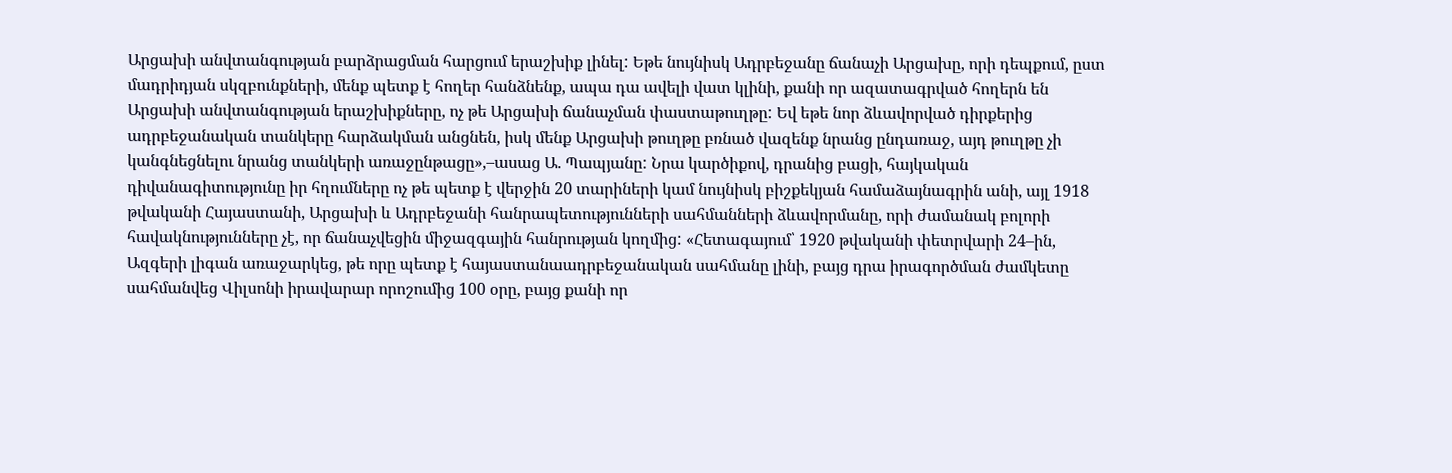Արցախի անվտանգության բարձրացման հարցում երաշխիք լինել: Եթե նույնիսկ Ադրբեջանը ճանաչի Արցախը, որի դեպքում, ըստ մադրիդյան սկզբունքների, մենք պետք է հողեր հանձնենք, ապա դա ավելի վատ կլինի, քանի որ ազատագրված հողերն են Արցախի անվտանգության երաշխիքները, ոչ թե Արցախի ճանաչման փաստաթուղթը: Եվ եթե նոր ձևավորված դիրքերից ադրբեջանական տանկերը հարձակման անցնեն, իսկ մենք Արցախի թուղթը բռնած վազենք նրանց ընդառաջ, այդ թուղթը չի կանգնեցնելու նրանց տանկերի առաջընթացը»,–ասաց Ա. Պապյանը: Նրա կարծիքով, դրանից բացի, հայկական դիվանագիտությունը իր հղումները ոչ թե պետք է վերջին 20 տարիների կամ նույնիսկ բիշքեկյան համաձայնագրին անի, այլ 1918 թվականի Հայաստանի, Արցախի և Ադրբեջանի հանրապետությունների սահմանների ձևավորմանը, որի ժամանակ բոլորի հավակնությունները չէ, որ ճանաչվեցին միջազգային հանրության կողմից: «Հետագայում՝ 1920 թվականի փետրվարի 24–ին, Ազգերի լիգան առաջարկեց, թե որը պետք է հայաստանաադրբեջանական սահմանը լինի, բայց դրա իրագործման ժամկետը սահմանվեց Վիլսոնի իրավարար որոշումից 100 օրը, բայց քանի որ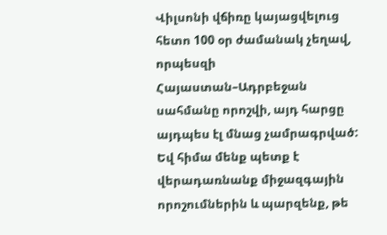Վիլսոնի վճիռը կայացվելուց հետո 100 օր ժամանակ չեղավ, որպեսզի Հայաստան–Ադրբեջան սահմանը որոշվի, այդ հարցը այդպես էլ մնաց չամրագրված: Եվ հիմա մենք պետք է վերադառնանք միջազգային որոշումներին և պարզենք, թե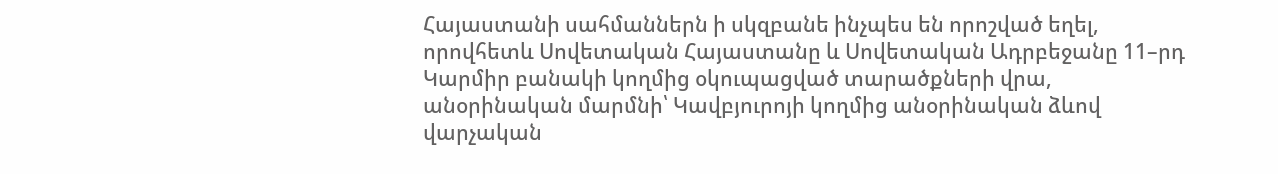Հայաստանի սահմաններն ի սկզբանե ինչպես են որոշված եղել, որովհետև Սովետական Հայաստանը և Սովետական Ադրբեջանը 11–րդ Կարմիր բանակի կողմից օկուպացված տարածքների վրա, անօրինական մարմնի՝ Կավբյուրոյի կողմից անօրինական ձևով վարչական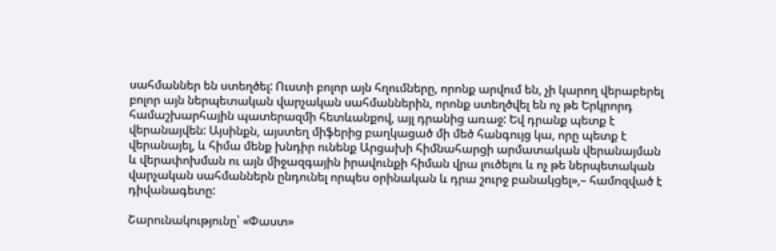սահմաններ են ստեղծել: Ուստի բոլոր այն հղումները, որոնք արվում են, չի կարող վերաբերել բոլոր այն ներպետական վարչական սահմաններին, որոնք ստեղծվել են ոչ թե Երկրորդ համաշխարհային պատերազմի հետևանքով, այլ դրանից առաջ: Եվ դրանք պետք է վերանայվեն: Այսինքն, այստեղ միֆերից բաղկացած մի մեծ հանգույց կա, որը պետք է վերանայել, և հիմա մենք խնդիր ունենք Արցախի հիմնահարցի արմատական վերանայման և վերափոխման ու այն միջազգային իրավունքի հիման վրա լուծելու և ոչ թե ներպետական վարչական սահմաններն ընդունել որպես օրինական և դրա շուրջ բանակցել»,– համոզված է դիվանագետը:

Շարունակությունը՝ «Փաստ»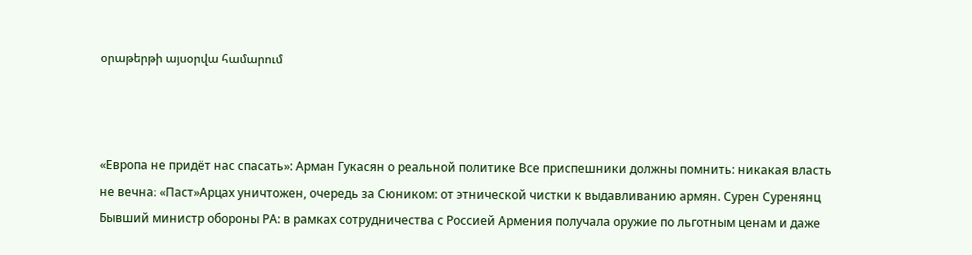օրաթերթի այսօրվա համարում



«Европа не придёт нас спасать»: Арман Гукасян о реальной политике Все приспешники должны помнить: никакая власть не вечна։ «Паст»Арцах уничтожен, очередь за Сюником: от этнической чистки к выдавливанию армян. Сурен Суренянц Бывший министр обороны РА: в рамках сотрудничества с Россией Армения получала оружие по льготным ценам и даже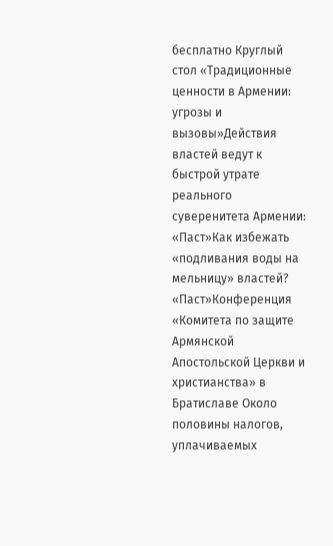бесплатно Круглый стол «Традиционные ценности в Армении: угрозы и вызовы»Действия властей ведут к быстрой утрате реального суверенитета Армении: «Паст»Как избежать «подливания воды на мельницу» властей? «Паст»Конференция «Комитета по защите Армянской Апостольской Церкви и христианства» в Братиславе Около половины налогов, уплачиваемых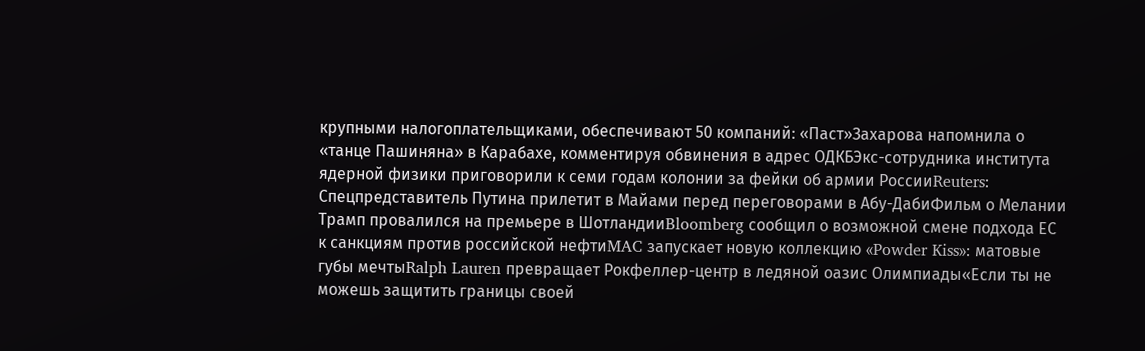крупными налогоплательщиками, обеспечивают 50 компаний: «Паст»Захарова напомнила о «танце Пашиняна» в Карабахе, комментируя обвинения в адрес ОДКБЭкс-сотрудника института ядерной физики приговорили к семи годам колонии за фейки об армии РоссииReuters: Спецпредставитель Путина прилетит в Майами перед переговорами в Абу-ДабиФильм о Мелании Трамп провалился на премьере в ШотландииBloomberg сообщил о возможной смене подхода ЕС к санкциям против российской нефтиMAC запускает новую коллекцию «Powder Kiss»: матовые губы мечтыRalph Lauren превращает Рокфеллер-центр в ледяной оазис Олимпиады«Если ты не можешь защитить границы своей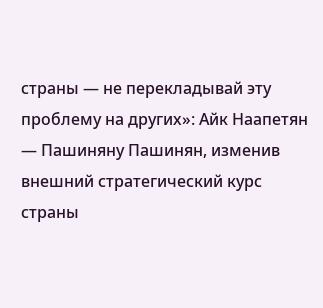страны — не перекладывай эту проблему на других»: Айк Наапетян — Пашиняну Пашинян, изменив внешний стратегический курс страны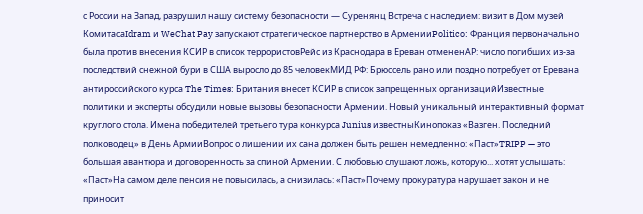с России на Запад, разрушил нашу систему безопасности — Суренянц Встреча с наследием: визит в Дом музей КомитасаIdram и WeChat Pay запускают стратегическое партнерство в АрменииPolitico: Франция первоначально была против внесения КСИР в список террористовРейс из Краснодара в Ереван отмененAP: число погибших из-за последствий снежной бури в США выросло до 85 человекМИД РФ: Брюссель рано или поздно потребует от Еревана антироссийского курса The Times: Британия внесет КСИР в список запрещенных организацийИзвестные политики и эксперты обсудили новые вызовы безопасности Армении. Новый уникальный интерактивный формат круглого стола. Имена победителей третьего тура конкурса Junius известныКинопоказ «Вазген. Последний полководец» в День АрмииВопрос о лишении их сана должен быть решен немедленно: «Паст»TRIPP — это большая авантюра и договоренность за спиной Армении. С любовью слушают ложь, которую... хотят услышать: «Паст»На самом деле пенсия не повысилась, а снизилась: «Паст»Почему прокуратура нарушает закон и не приносит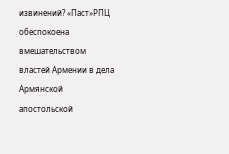извинений? «Паст»РПЦ обеспокоена вмешательством властей Армении в дела Армянской апостольской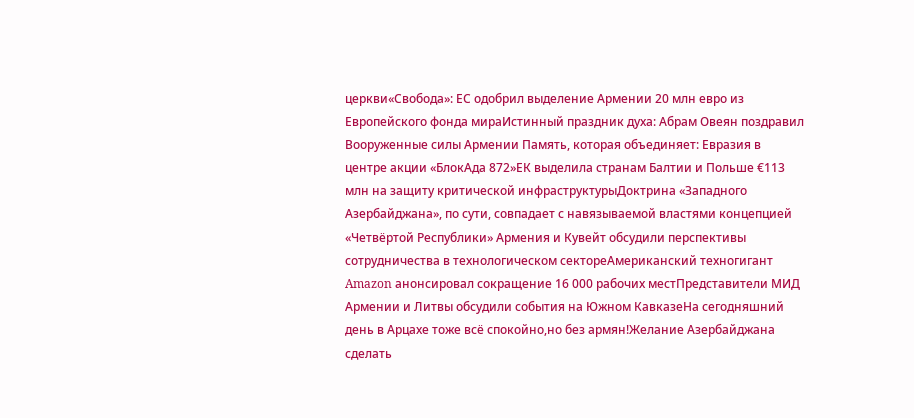церкви«Свобода»: ЕС одобрил выделение Армении 20 млн евро из Европейского фонда мираИстинный праздник духа: Абрам Овеян поздравил Вооруженные силы Армении Память, которая объединяет: Евразия в центре акции «БлокАда 872»ЕК выделила странам Балтии и Польше €113 млн на защиту критической инфраструктурыДоктрина «Западного Азербайджана», по сути, совпадает с навязываемой властями концепцией «Четвёртой Республики» Армения и Кувейт обсудили перспективы сотрудничества в технологическом сектореАмериканский техногигант Amazon анонсировал сокращение 16 000 рабочих местПредставители МИД Армении и Литвы обсудили события на Южном КавказеНа сегодняшний день в Арцахе тоже всё спокойно,но без армян!Желание Азербайджана сделать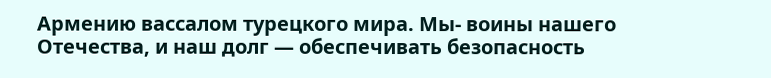Армению вассалом турецкого мира. Мы- воины нашего Отечества, и наш долг — обеспечивать безопасность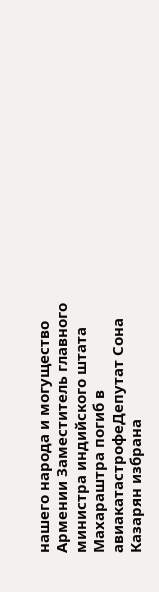нашего народа и могущество Армении Заместитель главного министра индийского штата Махараштра погиб в авиакатастрофеДепутат Сона Казарян избрана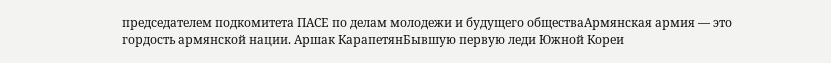председателем подкомитета ПАСЕ по делам молодежи и будущего обществаАрмянская армия — это гордость армянской нации. Аршак КарапетянБывшую первую леди Южной Кореи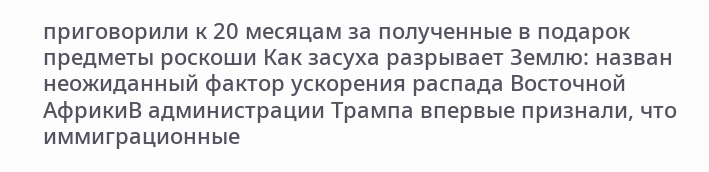приговорили к 20 месяцам за полученные в подарок предметы роскоши Как засуха разрывает Землю: назван неожиданный фактор ускорения распада Восточной АфрикиВ администрации Трампа впервые признали, что иммиграционные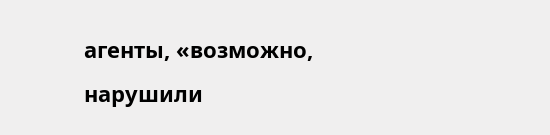агенты, «возможно, нарушили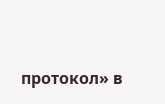протокол» в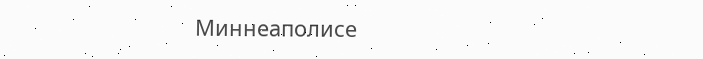Миннеаполисе